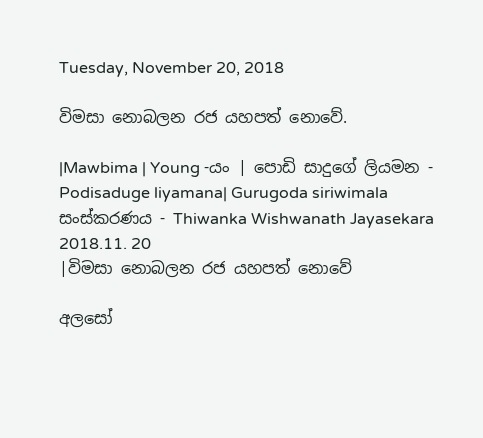Tuesday, November 20, 2018

විමසා නොබලන රජ යහපත් නොවේ.

|Mawbima | Young -යං | පොඩි සාදුගේ ලියමන - Podisaduge liyamana| Gurugoda siriwimala
සංස්කරණය - Thiwanka Wishwanath Jayasekara
2018.11. 20
|විමසා නොබලන රජ යහපත් නොවේ

අලසෝ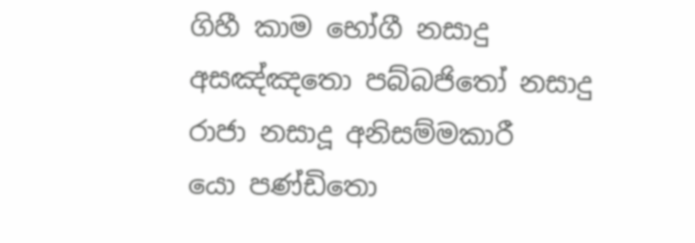ගිහී කාම භෝගී නසාදු
අසඤ්ඤතො පබ්බජිතෝ නසාදු
රාජා නසාදූ අනිසම්මකාරී
යො පණ්ඩිතො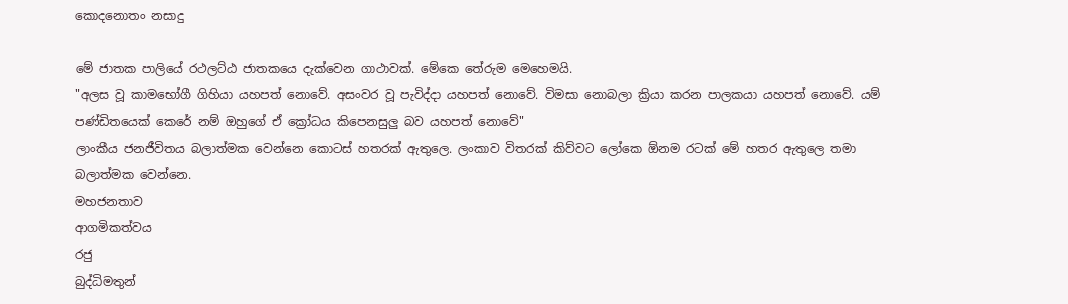කොදනොතං නසාදු

මේ ජාතක පාලියේ රථලට්ඨ ජාතකයෙ දැක්වෙන ගාථාවක්. මේකෙ තේරුම මෙහෙමයි.
"අලස වූ කාමභෝගී ගිහියා යහපත් නොවේ. අසංවර වූ පැවිද්දා යහපත් නොවේ. විමසා නොබලා ක්‍රියා කරන පාලකයා යහපත් නොවේ. යම් පණ්ඩිතයෙක් කෙරේ නම් ඔහුගේ ඒ ක්‍රෝධය කිපෙනසුලු බව යහපත් නොවේ"
ලාංකීය ජනජීවිතය බලාත්මක වෙන්නෙ කොටස් හතරක් ඇතුලෙ. ලංකාව විතරක් කිව්වට ලෝකෙ ඕනම රටක් මේ හතර ඇතුලෙ තමා බලාත්මක වෙන්නෙ.
මහජනතාව
ආගමිකත්වය
රජු
බුද්ධිමතුන්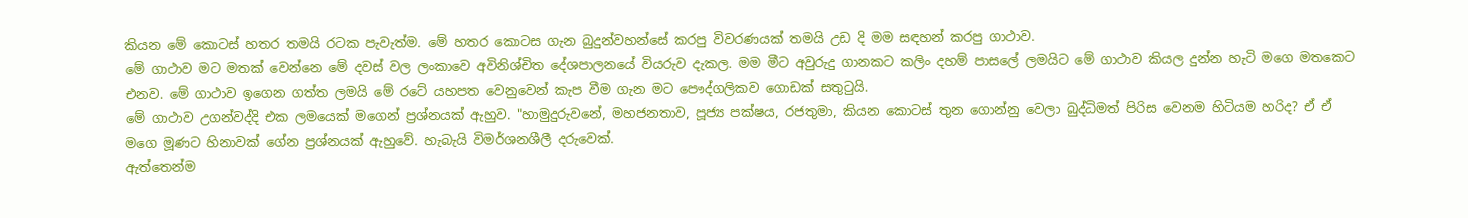කියන මේ කොටස් හතර තමයි රටක පැවැත්ම. මේ හතර කොටස ගැන බුදුන්වහන්සේ කරපු විවරණයක් තමයි උඩ දි මම සඳහන් කරපු ගාථාව.
මේ ගාථාව මට මතක් වෙන්නෙ මේ දවස් වල ලංකාවෙ අවිනිශ්චිත දේශපාලනයේ වියරුව දැකල. මම මීට අවුරුදු ගානකට කලිං දහම් පාසලේ ලමයිට මේ ගාථාව කියල දුන්න හැටි මගෙ මතකෙට එනව. මේ ගාථාව ඉගෙන ගත්ත ලමයි මේ රටේ යහපත වෙනුවෙන් කැප වීම ගැන මට පෞද්ගලිකව ගොඩක් සතුටුයි.
මේ ගාථාව උගන්වද්දි එක ලමයෙක් මගෙන් ප්‍රශ්නයක් ඇහුව. "හාමුදුරුවනේ, මහජනතාව, පූජ්‍ය පක්ෂය, රජතුමා, කියන කොටස් තුන ගොන්නු වෙලා බුද්ධිමත් පිරිස වෙනම හිටියම හරිද? ඒ ඒ මගෙ මූණට හිනාවක් ගේන ප්‍රශ්නයක් ඇහුවේ. හැබැයි විමර්ශනශීලී දරුවෙක්.
ඇත්තෙන්ම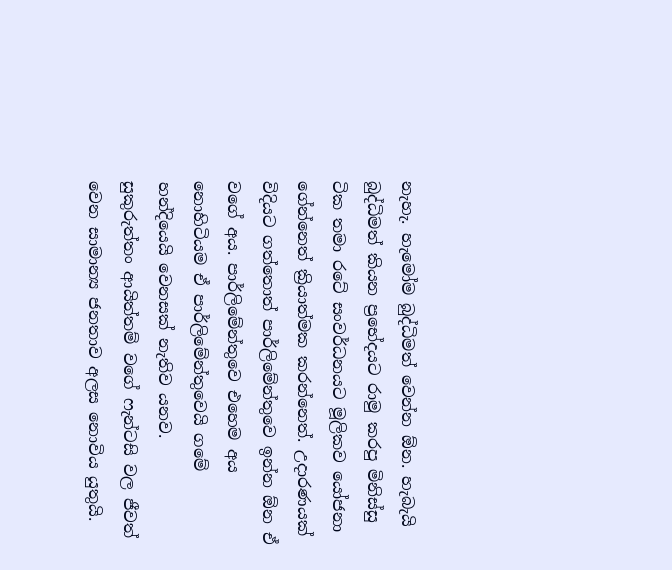නැහැ. හැමෝම බුද්ධිමත් වෙන්න ඕන. හැබැයි බුද්ධිමත් කියන ප්‍රභේදයට රාමු කරපු මිනිස්සු ටික තමා රටේ සංවර්ධනයට මූලිකව යෝජනා ගේන්නෙත් ක්‍රියාත්මක කරන්නෙත්. උදාරණයක් විදියට ගත්තොත් පාර්ලිමේන්තුවෙ ඉන්න ඕන ඒ වගේ අය. පාර්ලිමේන්තුවෙ එහෙම අය නොහිටියම ඒ පාර්ලිමේන්තුවෙයි ගමේ හන්දියෙයි වෙනසක් නැතිව යනව.
සුකුරුත්තං ආයිත්තම් වගේ ෆැන්ටසි වල ජීවත් වෙන සාමාන්‍ය ජනතාව අලස නොවිය යුතුයි.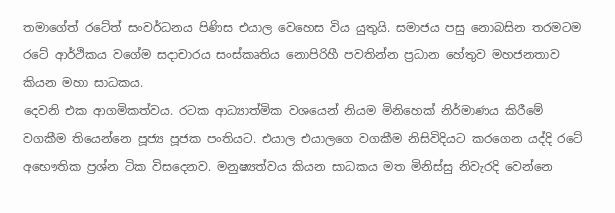තමාගේත් රටේත් සංවර්ධනය පිණිස එයාල වෙහෙස විය යුතුයි. සමාජය පසු නොබසින තරමටම රටේ ආර්ථිකය වගේම සදාචාරය සංස්කෘතිය නොපිරිහී පවතින්න ප්‍රධාන හේතුව මහජනතාව කියන මහා සාධකය.
දෙවනි එක ආගමිකත්වය. රටක ආධ්‍යාත්මික වශයෙන් නියම මිනිහෙක් නිර්මාණය කිරීමේ වගකීම තියෙන්නෙ පූජ්‍ය පූජක පංතියට. එයාල එයාලගෙ වගකීම නිසිවිදියට කරගෙන යද්දි රටේ අභෞතික ප්‍රශ්න ටික විසදෙනව. මනුෂ්‍යත්වය කියන සාධකය මත මිනිස්සු නිවැරදි වෙන්නෙ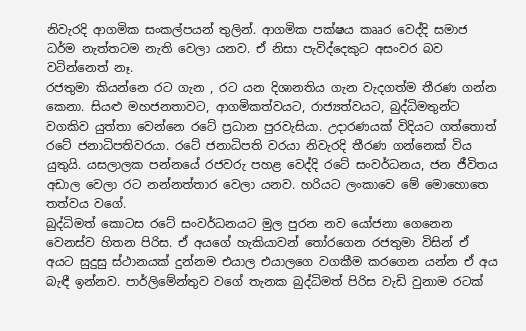නිවැරදි ආගමික සංකල්පයන් තුලින්. ආගමික පක්ෂය කෲර වෙද්දි සමාජ ධර්ම නැත්තටම නැති වෙලා යනව. ඒ නිසා පැවිද්දෙකුට අසංවර බව වටින්නෙත් නෑ.
රජතුමා කියන්නෙ රට ගැන , රට යන දිශානතිය ගැන වැදගත්ම තීරණ ගන්න කෙනා. සියළු මහජනතාවට, ආගමිකත්වයට, රාජ්‍යත්වයට, බුද්ධිමතුන්ට වගකිව යුත්තා වෙන්නෙ රටේ ප්‍රධාන පුරවැසියා. උදාරණයක් විදියට ගත්තොත් රටේ ජනාධිපතිවරයා. රටේ ජනාධිපති වරයා නිවැරදි තීරණ ගන්නෙක් විය යුතුයි. යසලාලක පන්නයේ රජවරු පහළ වෙද්දි රටේ සංවර්ධනය, ජන ජීවිතය අඩාල වෙලා රට නන්නත්තාර වෙලා යනව. හරියට ලංකාවෙ මේ මොහොතෙ තත්වය වගේ.
බුද්ධිමත් කොටස රටේ සංවර්ධනයට මුල පුරන නව යෝජනා ගෙනෙන වෙනස්ව හිතන පිරිස. ඒ අයගේ හැකියාවන් තෝරගෙන රජතුමා විසින් ඒ අයට සුදුසු ස්ථානයක් දුන්නම එයාල එයාලගෙ වගකීම කරගෙන යන්න ඒ අය බැඳී ඉන්නව. පාර්ලිමේන්තුව වගේ තැනක බුද්ධිමත් පිරිස වැඩි වුනාම රටක්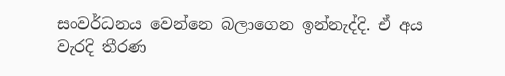සංවර්ධනය වෙන්නෙ බලාගෙන ඉන්නැද්දි. ඒ අය වැරදි තීරණ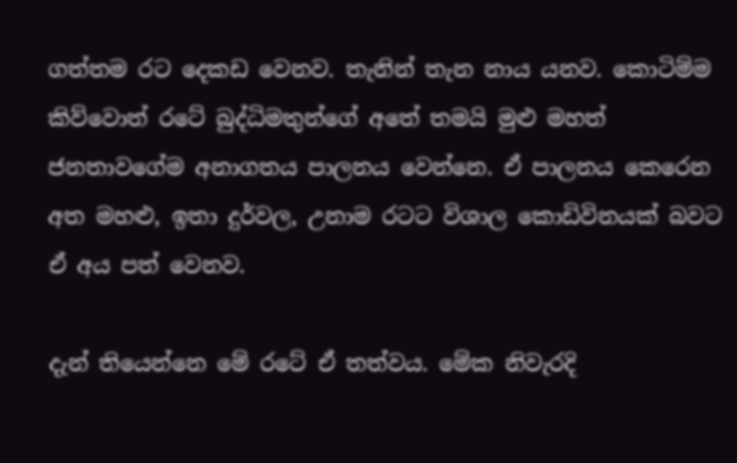ගත්තම රට දෙකඩ වෙනව. තැනින් තැන නාය යනව. කොටිම්ම කිව්වොත් රටේ බුද්ධිමතුන්ගේ අතේ තමයි මුළු මහත් ජනතාවගේම අනාගතය පාලනය වෙන්නෙ. ඒ පාලනය කෙරෙන අත මහළු, ඉතා දුර්වල, උනාම රටට විශාල කොඩිවිනයක් බවට ඒ අය පත් වෙනව.

දැන් තියෙන්නෙ මේ රටේ ඒ තත්වය. මේක නිවැරදි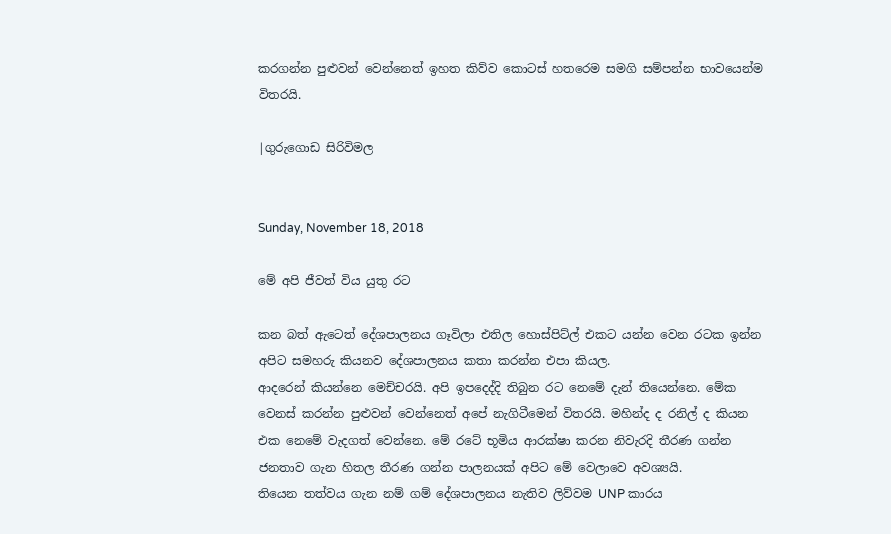කරගන්න පුළුවන් වෙන්නෙත් ඉහත කිව්ව කොටස් හතරෙම සමගි සම්පන්න භාවයෙන්ම විතරයි.

|ගුරුගොඩ සිරිවිමල


Sunday, November 18, 2018

මේ අපි ජීවත් විය යුතු රට

කන බත් ඇටෙත් දේශපාලනය ගෑවිලා එතිල හොස්පිට්ල් එකට යන්න වෙන රටක ඉන්න අපිට සමහරු කියනව දේශපාලනය කතා කරන්න එපා කියල.
ආදරෙන් කියන්නෙ මෙච්චරයි. අපි ඉපදෙද්දි තිබුන රට නෙමේ දැන් තියෙන්නෙ. මේක වෙනස් කරන්න පුළුවන් වෙන්නෙත් අපේ නැගිටීමෙන් විතරයි. මහින්ද ද රනිල් ද කියන එක නෙමේ වැදගත් වෙන්නෙ. මේ රටේ භූමිය ආරක්ෂා කරන නිවැරදි තීරණ ගන්න ජනතාව ගැන හිතල තීරණ ගන්න පාලනයක් අපිට මේ වෙලාවෙ අවශ්‍යයි.
තියෙන තත්වය ගැන නම් ගම් දේශපාලනය නැතිව ලිව්වම UNP කාරය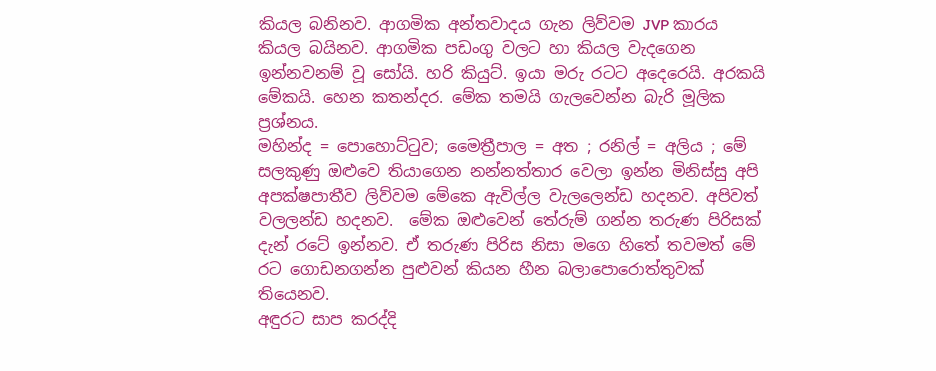කියල බනිනව. ආගමික අන්තවාදය ගැන ලිව්වම JVP කාරය කියල බයිනව. ආගමික පඩංගු වලට හා කියල වැදගෙන ඉන්නවනම් වූ සෝයි. හරි කියුට්. ඉයා මරු රටට අදෙරෙයි. අරකයි මේකයි. හෙන කතන්දර. මේක තමයි ගැලවෙන්න බැරි මූලික ප්‍රශ්නය.
මහින්ද = පොහොට්ටුව; මෛත්‍රීපාල = අත ; රනිල් = අලිය ; මේ සලකුණු ඔළුවෙ තියාගෙන නන්නත්තාර වෙලා ඉන්න මිනිස්සු අපි අපක්ෂපාතීව ලිව්වම මේකෙ ඇවිල්ල වැලලෙන්ඩ හදනව. අපිවත් වලලන්ඩ හදනව.  මේක ඔළුවෙන් තේරුම් ගන්න තරුණ පිරිසක් දැන් රටේ ඉන්නව. ඒ තරුණ පිරිස නිසා මගෙ හිතේ තවමත් මේ රට ගොඩනගන්න පුළුවන් කියන හීන බලාපොරොත්තුවක් තියෙනව.
අඳුරට සාප කරද්දි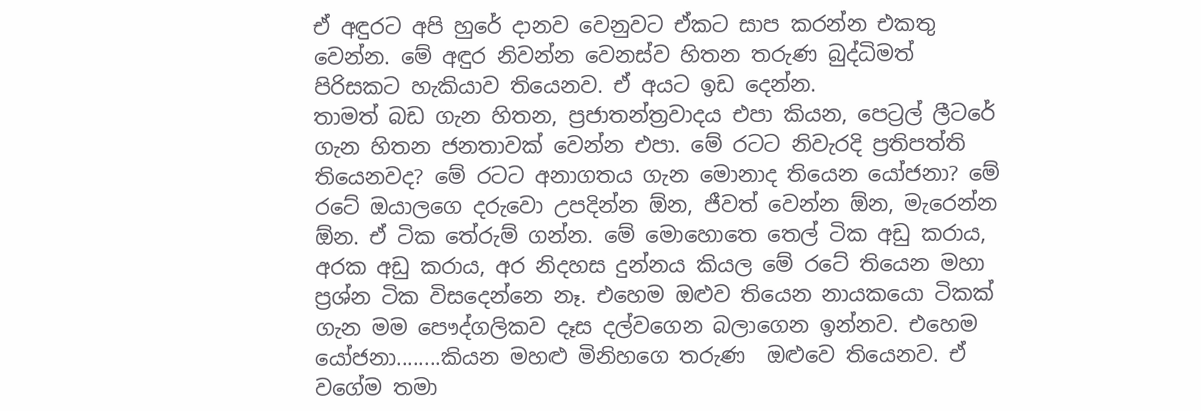ඒ අඳුරට අපි හුරේ දානව වෙනුවට ඒකට සාප කරන්න එකතු වෙන්න. මේ අඳුර නිවන්න වෙනස්ව හිතන තරුණ බුද්ධිමත් පිරිසකට හැකියාව තියෙනව. ඒ අයට ඉඩ දෙන්න.
තාමත් බඩ ගැන හිතන, ප්‍රජාතන්ත්‍රවාදය එපා කියන, පෙට්‍රල් ලීටරේ ගැන හිතන ජනතාවක් වෙන්න එපා. මේ රටට නිවැරදි ප්‍රතිපත්ති තියෙනවද? මේ රටට අනාගතය ගැන මොනාද තියෙන යෝජනා? මේ රටේ ඔයාලගෙ දරුවො උපදින්න ඕන, ජීවත් වෙන්න ඕන, මැරෙන්න ඕන. ඒ ටික තේරුම් ගන්න. මේ මොහොතෙ තෙල් ටික අඩු කරාය, අරක අඩු කරාය, අර නිදහස දුන්නය කියල මේ රටේ තියෙන මහා ප්‍රශ්න ටික විසදෙන්නෙ නෑ. එහෙම ඔළුව තියෙන නායකයො ටිකක් ගැන මම පෞද්ගලිකව දෑස දල්වගෙන බලාගෙන ඉන්නව. එහෙම යෝජනා........කියන මහළු මිනිහගෙ තරුණ  ඔළුවෙ තියෙනව. ඒ වගේම තමා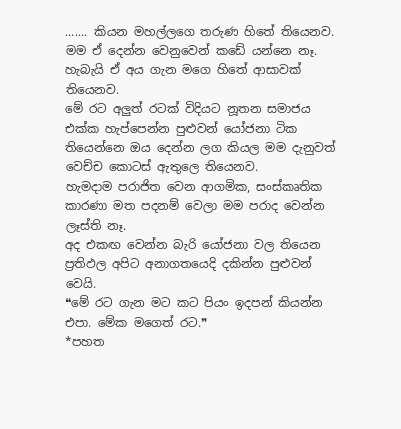....... කියන මහල්ලගෙ තරුණ හිතේ තියෙනව. මම ඒ දෙන්න වෙනුවෙන් කඩේ යන්නෙ නෑ. හැබැයි ඒ අය ගැන මගෙ හිතේ ආසාවක් තියෙනව.
මේ රට අලුත් රටක් විදියට නූතන සමාජය එක්ක හැප්පෙන්න පුළුවන් යෝජනා ටික තියෙන්නෙ ඔය දෙන්න ලග කියල මම දැනුවත් වෙච්ච කොටස් ඇතුලෙ තියෙනව.
හැමදාම පරාජිත වෙන ආගමික, සංස්කෘතික කාරණා මත පදනම් වෙලා මම පරාද වෙන්න ලෑස්ති නෑ.
අද එකඟ වෙන්න බැරි යෝජනා වල තියෙන ප්‍රතිඵල අපිට අනාගතයෙදි දකින්න පුළුවන් වෙයි.
❝මේ රට ගැන මට කට පියං ඉදපන් කියන්න එපා. මේක මගෙත් රට.❞
*පහත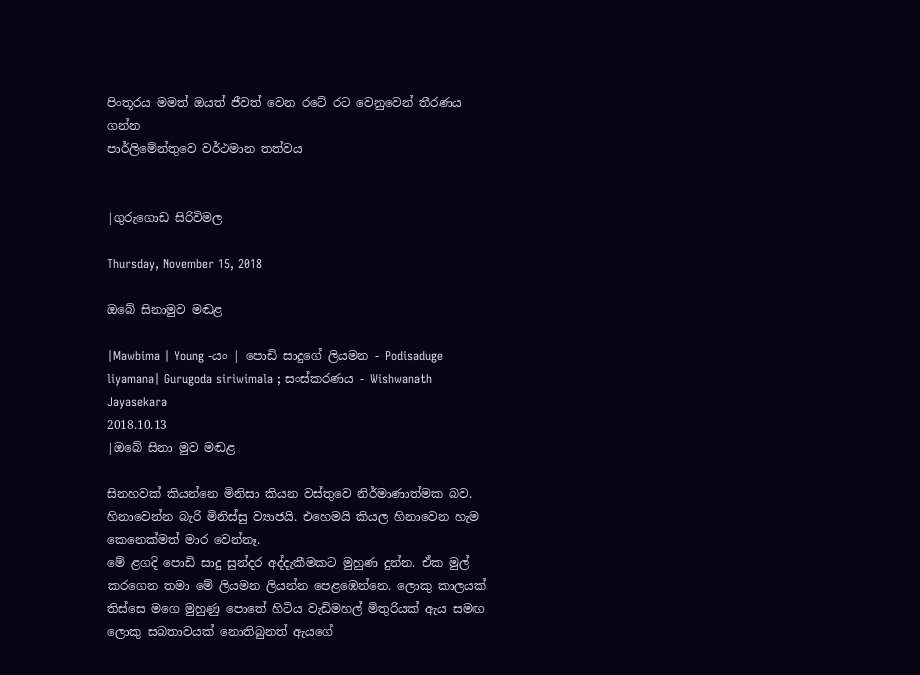පිංතූරය මමත් ඔයත් ජීවත් වෙන රටේ රට වෙනුවෙන් තීරණය ගන්න
පාර්ලිමේන්තුවෙ වර්ථමාන තත්වය


|ගුරුගොඩ සිරිවිමල

Thursday, November 15, 2018

ඔබේ සිනාමුව මඬළ

|Mawbima | Young -යං | පොඩි සාදුගේ ලියමන - Podisaduge liyamana| Gurugoda siriwimala ; සංස්කරණය - Wishwanath Jayasekara
2018.10.13
|ඔබේ සිනා මුව මඬළ

සිනහවක් කියන්නෙ මිනිසා කියන වස්තුවෙ නිර්මාණාත්මක බව. හිනාවෙන්න බැරි මිනිස්සු ව්‍යාජයි. එහෙමයි කියල හිනාවෙන හැම කෙනෙක්මත් මාර වෙන්නෑ.
මේ ළගදි පොඩි සාදු සුන්දර අද්දැකීමකට මුහුණ දුන්න. ඒක මුල් කරගෙන තමා මේ ලියමන ලියන්න පෙළඹෙන්නෙ. ලොකු කාලයක් තිස්සෙ මගෙ මුහුණු පොතේ හිටිය වැඩිමහල් මිතුරියක් ඇය සමඟ ලොකු සබතාවයක් නොතිබුනත් ඇයගේ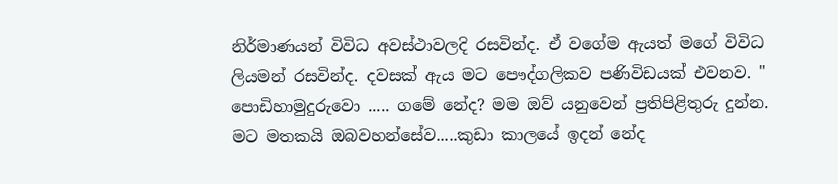නිර්මාණයන් විවිධ අවස්ථාවලදි රසවින්ද. ඒ වගේම ඇයත් මගේ විවිධ ලියමන් රසවින්ද. දවසක් ඇය මට පෞද්ගලිකව පණිවිඩයක් එවනව. " පොඩිහාමුදුරුවො ..... ගමේ නේද? මම ඔව් යනුවෙන් ප්‍රතිපිළිතුරු දුන්න.
මට මතකයි ඔබවහන්සේව.....කුඩා කාලයේ ඉදන් නේද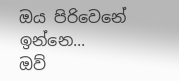ඔය පිරිවෙනේ ඉන්නෙ...
ඔව්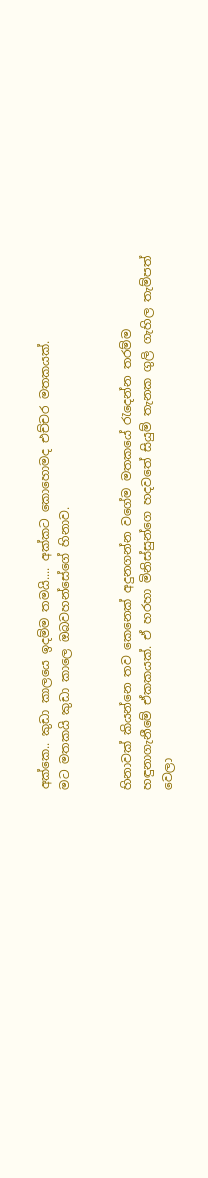අක්කෙ.. කුඩා කාලයෙ ඉදම්ම තමයි.... අක්කට කොහොමද එච්චර මතකයක්.
මට මතකයි කුඩා කාලෙ ඔබවහන්සේගේ හිනාව.


හිනාවක් කියන්නෙ තව කෙනෙක් අදුනගන්න වගේම මතකයේ රැදෙන්න තරම්ම හඳුනාගැනීමේ ඒකකයක්. ඒ හරහා මිනිස්සුන්ගෙ හදවතේ සියුම් තැනක ගුලි ගැහිල තැම්පත් වෙලා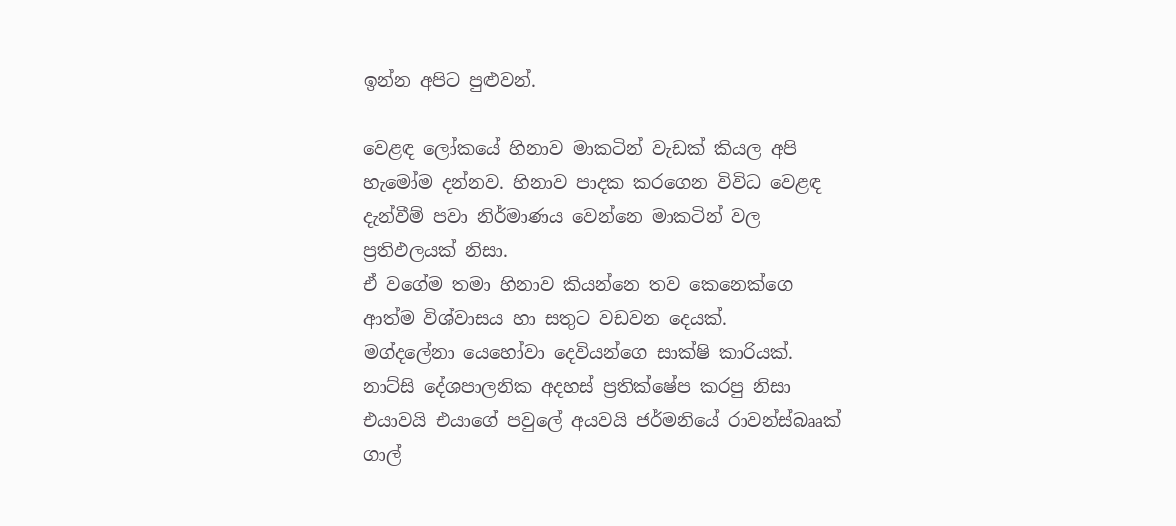ඉන්න අපිට පුළුවන්.

වෙළඳ ලෝකයේ හිනාව මාකටින් වැඩක් කියල අපි හැමෝම දන්නව. හිනාව පාදක කරගෙන විවිධ වෙළඳ දැන්වීම් පවා නිර්මාණය වෙන්නෙ මාකටින් වල ප්‍රතිඵලයක් නිසා.
ඒ වගේම තමා හිනාව කියන්නෙ තව කෙනෙක්ගෙ ආත්ම විශ්වාසය හා සතුට වඩවන දෙයක්.
මග්දලේනා යෙහෝවා දෙවියන්ගෙ සාක්ෂි කාරියක්. නාට්සි දේශපාලනික අදහස් ප්‍රතික්ෂේප කරපු නිසා එයාවයි එයාගේ පවුලේ අයවයි ජර්මනියේ රාවන්ස්බෲක් ගාල්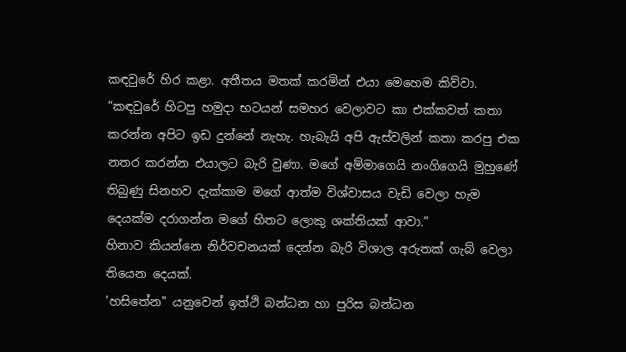කඳවුරේ හිර කළා. අතීතය මතක් කරමින් එයා මෙහෙම කිව්වා. “කඳවුරේ හිටපු හමුදා භටයන් සමහර වෙලාවට කා එක්කවත් කතා කරන්න අපිට ඉඩ දුන්නේ නැහැ. හැබැයි අපි ඇස්වලින් කතා කරපු එක නතර කරන්න එයාලට බැරි වුණා. මගේ අම්මාගෙයි නංගිගෙයි මුහුණේ තිබුණු සිනහව දැක්කාම මගේ ආත්ම විශ්වාසය වැඩි වෙලා හැම දෙයක්ම දරාගන්න මගේ හිතට ලොකු ශක්තියක් ආවා.”
හිනාව කියන්නෙ නිර්වචනයක් දෙන්න බැරි විශාල අරුතක් ගැබ් වෙලා තියෙන දෙයක්.
'හසිතේන'' යනුවෙන් ඉත්ථි බන්ධන හා පුරිස බන්ධන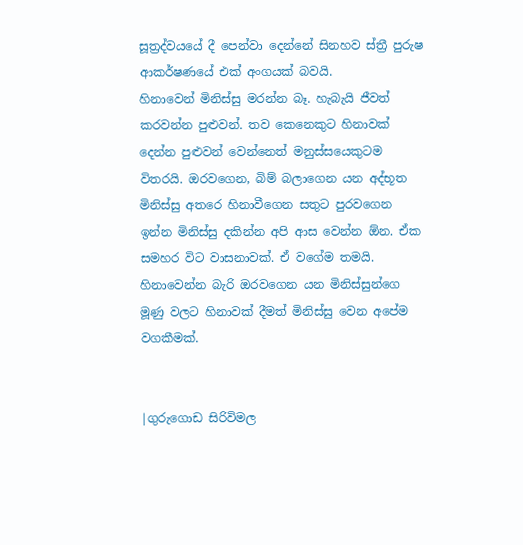සූත්‍රද්වයයේ දී පෙන්වා දෙන්නේ සිනහව ස්‌ත්‍රී පුරුෂ ආකර්ෂණයේ එක්‌ අංගයක්‌ බවයි.
හිනාවෙන් මිනිස්සු මරන්න බෑ. හැබැයි ජීවත් කරවන්න පුළුවන්. තව කෙනෙකුට හිනාවක් දෙන්න පුළුවන් වෙන්නෙත් මනුස්සයෙකුටම විතරයි. ඔරවගෙන, බිම් බලාගෙන යන අද්භූත මිනිස්සු අතරෙ හිනාවීගෙන සතුට පුරවගෙන ඉන්න මිනිස්සු දකින්න අපි ආස වෙන්න ඕන. ඒක සමහර විට වාසනාවක්. ඒ වගේම තමයි. හිනාවෙන්න බැරි ඔරවගෙන යන මිනිස්සුන්ගෙ මූණු වලට හිනාවක් දීමත් මිනිස්සු වෙන අපේම වගකීමක්.


|ගුරුගොඩ සිරිවිමල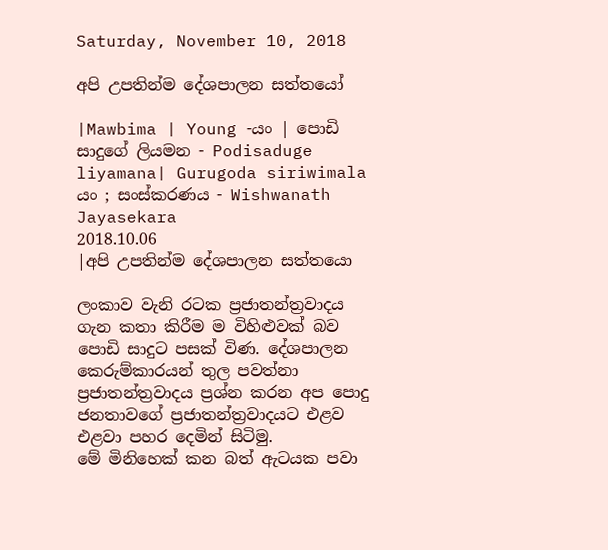Saturday, November 10, 2018

අපි උපතින්ම දේශපාලන සත්තයෝ

|Mawbima | Young -යං | පොඩි සාදුගේ ලියමන - Podisaduge liyamana| Gurugoda siriwimala  යං ; සංස්කරණය - Wishwanath Jayasekara
2018.10.06
|අපි උපතින්ම දේශපාලන සත්තයො

ලංකාව වැනි රටක ප්‍රජාතන්ත්‍රවාදය ගැන කතා කිරීම ම විහිළුවක් බව පොඩි සාදුට පසක් විණ. දේශපාලන කෙරුම්කාරයන් තුල පවත්නා ප්‍රජාතන්ත්‍රවාදය ප්‍රශ්න කරන අප පොදු ජනතාවගේ ප්‍රජාතන්ත්‍රවාදයට එළව එළවා පහර දෙමින් සිටිමු.
මේ මිනිහෙක් කන බත් ඇටයක පවා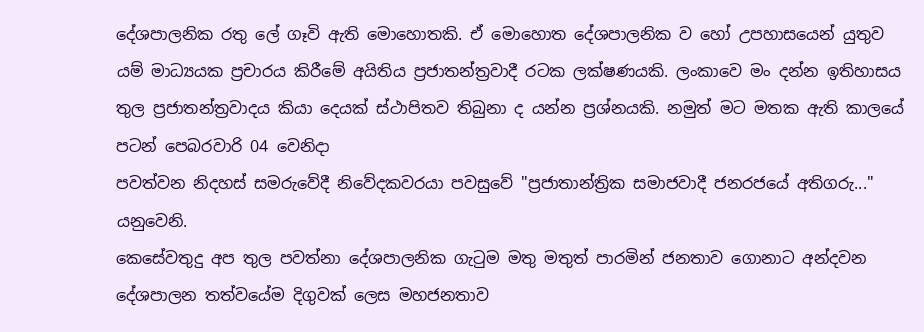දේශපාලනික රතු ලේ ගෑවි ඇති මොහොතකි. ඒ මොහොත දේශපාලනික ව හෝ උපහාසයෙන් යුතුව යම් මාධ්‍යයක ප්‍රචාරය කිරීමේ අයිතිය ප්‍රජාතන්ත්‍රවාදී රටක ලක්ෂණයකි. ලංකාවෙ මං දන්න ඉතිහාසය තුල ප්‍රජාතන්ත්‍රවාදය කියා දෙයක් ස්ථාපිතව තිබුනා ද යන්න ප්‍රශ්නයකි. නමුත් මට මතක ඇති කාලයේ පටන් පෙබරවාරි 04 වෙනිදා
පවත්වන නිදහස් සමරුවේදී නිවේදකවරයා පවසුවේ "ප්‍රජාතාන්ත්‍රික සමාජවාදී ජනරජයේ අතිගරු..." යනුවෙනි.
කෙසේවතුදු අප තුල පවත්නා දේශපාලනික ගැටුම මතු මතුත් පාරමින් ජනතාව ගොනාට අන්දවන දේශපාලන තත්වයේම දිගුවක් ලෙස මහජනතාව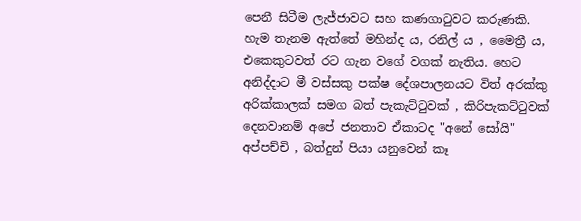පෙනී සිටීම ලැජ්ජාවට සහ කණගාටුවට කරුණකි. හැම තැනම ඇත්තේ මහින්ද ය, රනිල් ය , මෛත්‍රී ය, එකෙකුටවත් රට ගැන වගේ වගක් නැතිය. හෙට අනිද්දාට මී වස්සකු පක්ෂ දේශපාලනයට විත් අරක්කු අරික්කාලක් සමග බත් පැකැට්ටුවක් , කිරිපැකට්ටුවක් දෙනවානම් අපේ ජනතාව ඒකාටද "අනේ සෝයි" අප්පච්චි , බත්දුන් පියා යනුවෙන් කෑ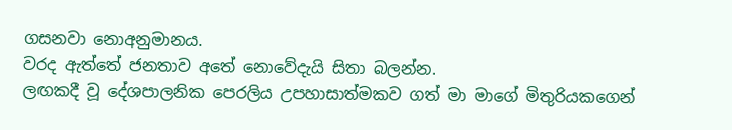ගසනවා නොඅනුමානය.
වරද ඇත්තේ ජනතාව අතේ නොවේදැයි සිතා බලන්න.
ලඟකදී වූ දේශපාලනික පෙරලිය උපහාසාත්මකව ගත් මා මාගේ මිතුරියකගෙන්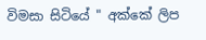විමසා සිටියේ " අක්කේ ලිප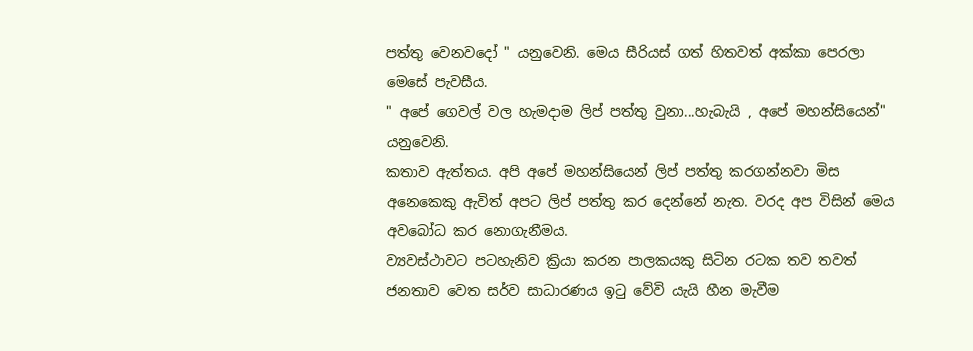පත්තු වෙනවදෝ " යනුවෙනි. මෙය සීරියස් ගත් හිතවත් අක්කා පෙරලා මෙසේ පැවසීය.
" අපේ ගෙවල් වල හැමදාම ලිප් පත්තු වුනා...හැබැයි , අපේ මහන්සියෙන්" යනුවෙනි.
කතාව ඇත්තය. අපි අපේ මහන්සියෙන් ලිප් පත්තු කරගන්නවා මිස අනෙකෙකු ඇවිත් අපට ලිප් පත්තු කර දෙන්නේ නැත. වරද අප විසින් මෙය අවබෝධ කර නොගැනීමය.
ව්‍යවස්ථාවට පටහැනිව ක්‍රියා කරන පාලකයකු සිටින රටක තව තවත් ජනතාව වෙත සර්ව සාධාරණය ඉටු වේවි යැයි හීන මැවීම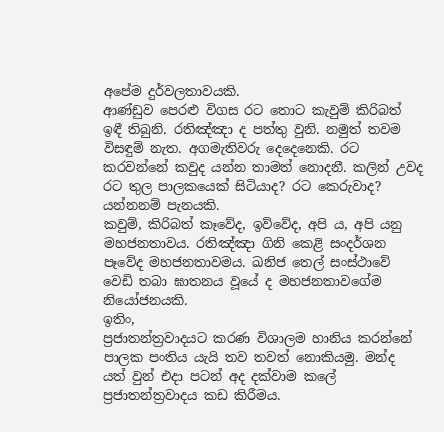අපේම දුර්වලතාවයකි.
ආණ්ඩුව පෙරළු විගස රට තොට කැවුම් කිරිබත් ඉඳී තිබුනි. රතිඤ්ඤා ද පත්තු වුනි. නමුත් තවම විසඳුම් නැත. අගමැතිවරු දෙදෙනෙකි. රට කරවන්නේ කවුද යන්න තාමත් නොදනී. කලින් උවද රට තුල පාලකයෙක් සිටියාද? රට කෙරුවාද? යන්නනම් පැනයකි.
කවුම්, කිරිබත් කෑවේද, ඉව්වේද, අපි ය, අපි යනු මහජනතාවය. රතිඤ්ඤා ගිනි කෙළි සංදර්ශන පෑවේද මහජනතාවමය. ඛනිජ තෙල් සංස්ථාවේ වෙඩි තබා ඝාතනය වූයේ ද මහජනතාවගේම නියෝජනයකි.
ඉතිං,
ප්‍රජාතන්ත්‍රවාදයට කරණ විශාලම හානිය කරන්නේ පාලක පංතිය යැයි තව තවත් නොකියමු. මන්ද යත් වුන් එදා පටන් අද දක්වාම කලේ ප්‍රජාතන්ත්‍රවාදය කඩ කිරීමය.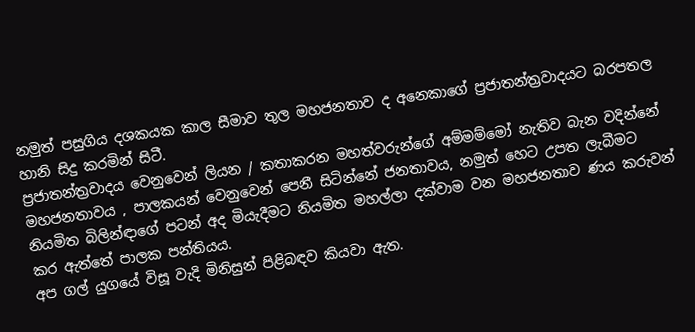නමුත් පසුගිය දශකයක කාල සීමාව තුල මහජනතාව ද අනෙකාගේ ප්‍රජාතන්ත්‍රවාදයට බරපතල හානි සිදු කරමින් සිටී.
ප්‍රජාතන්ත්‍රවාදය වෙනුවෙන් ලියන / කතාකරන මහත්වරුන්ගේ අම්මම්මෝ නැතිව බැන වදින්නේ මහජනතාවය , පාලකයන් වෙනුවෙන් පෙනී සිටින්නේ ජනතාවය, නමුත් හෙට උපත ලැබීමට නියමිත බිලින්ඳාගේ පටන් අද මියැදීමට නියමිත මහල්ලා දක්වාම වන මහජනතාව ණය කරුවන් කර ඇත්තේ පාලක පන්තියය.
අප ගල් යුගයේ විසූ වැදි මිනිසුන් පිළිබඳව කියවා ඇත.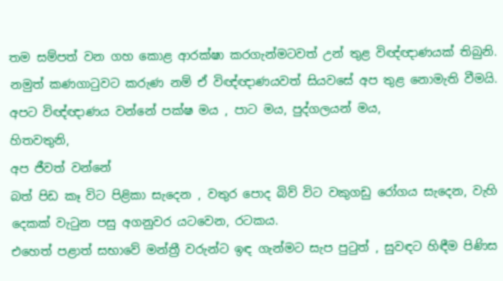තම සම්පත් වන ගහ කොළ ආරක්ෂා කරගැන්මටවත් උන් තුළ විඥ්ඥාණයක් තිබුනි. නමුත් කණගාටුවට කරුණ නම් ඒ විඥ්ඥාණයවත් සියවසේ අප තුළ නොමැති වීමයි. අපට විඥ්ඥාණය වන්නේ පක්ෂ මය , පාට මය, පුද්ගලයන් මය,
හිතවතුනි,
අප ජීවත් වන්නේ
බත් පිඩ කෑ විට පිළිකා සැදෙන , වතුර පොද බිව් විට වකුගඩු රෝගය සැදෙන, වැහි දෙකක් වැටුන පසු අගනුවර යටවෙන, රටකය.
එහෙත් පළාත් සභාවේ මන්ත්‍රී වරුන්ට ඉඳ ගැන්මට සැප පුටුත් , සුවඳට හිඳීම පිණිස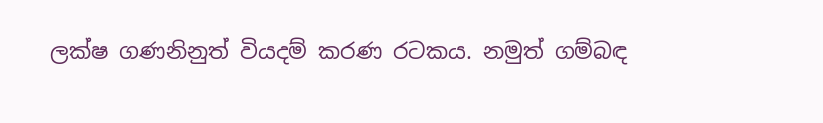ලක්ෂ ගණනිනුත් වියදම් කරණ රටකය. නමුත් ගම්බඳ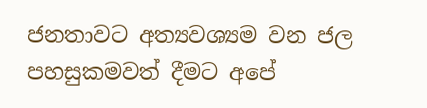ජනතාවට අත්‍යවශ්‍යම වන ජල පහසුකමවත් දීමට අපේ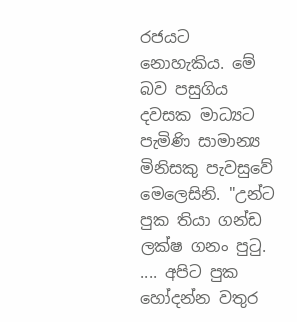රජයට නොහැකිය. මේ බව පසුගිය දවසක මාධ්‍යට පැමිණි සාමාන්‍ය මිනිසකු පැවසුවේ මෙලෙසිනි. "උන්ට පුක තියා ගන්ඩ ලක්ෂ ගනං පුටු. .... අපිට පුක හෝදන්න වතුර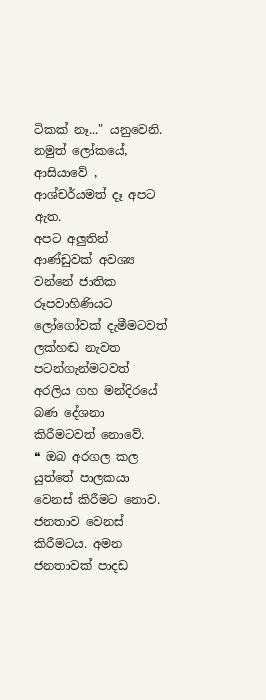ටිකක් නෑ..." යනුවෙනි.
නමුත් ලෝකයේ, ආසියාවේ , ආශ්චර්යමත් දෑ අපට ඇත.
අපට අලුතින් ආණ්ඩුවක් අවශ්‍ය වන්නේ ජාතික රූපවාහිණියට ලෝගෝවක් දැමීමටවත් ලක්හඬ නැවත පටන්ගැන්මටවත් අරලිය ගහ මන්දිරයේ බණ දේශනා කිරීමටවත් නොවේ.
❝ ඔබ අරගල කල යුත්තේ පාලකයා වෙනස් කිරීමට නොව. ජනතාව වෙනස් කිරීමටය. අමන ජනතාවක් පාදඩ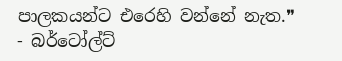පාලකයන්ට එරෙහි වන්නේ නැත.❞
- බර්ටෝල්ට්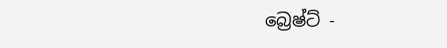බ්‍රෙෂ්ට් -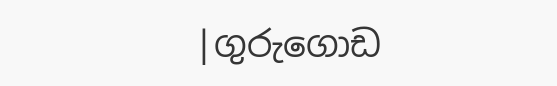|ගුරුගොඩ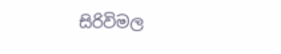සිරිවිමල